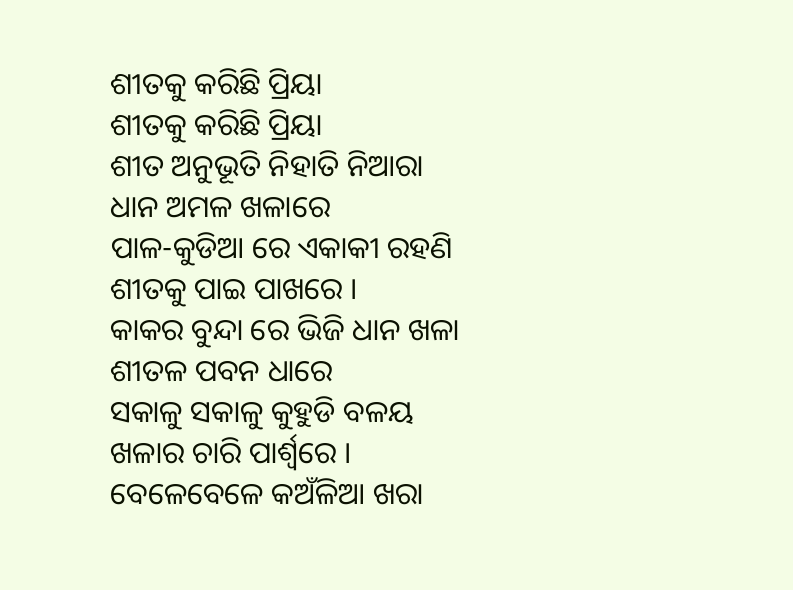ଶୀତକୁ କରିଛି ପ୍ରିୟା
ଶୀତକୁ କରିଛି ପ୍ରିୟା
ଶୀତ ଅନୁଭୂତି ନିହାତି ନିଆରା
ଧାନ ଅମଳ ଖଳାରେ
ପାଳ-କୁଡିଆ ରେ ଏକାକୀ ରହଣି
ଶୀତକୁ ପାଇ ପାଖରେ ।
କାକର ବୁନ୍ଦା ରେ ଭିଜି ଧାନ ଖଳା
ଶୀତଳ ପବନ ଧାରେ
ସକାଳୁ ସକାଳୁ କୁହୁଡି ବଳୟ
ଖଳାର ଚାରି ପାର୍ଶ୍ବରେ ।
ବେଳେବେଳେ କଅଁଳିଆ ଖରା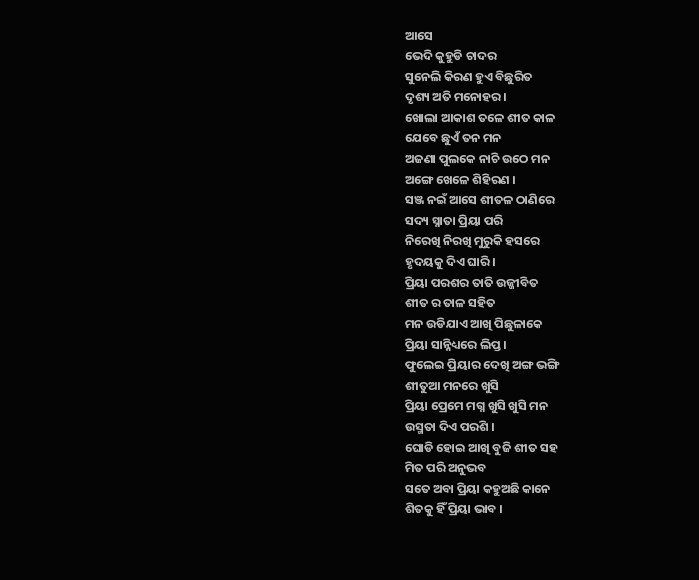ଆସେ
ଭେଦି କୁହୁଡି ଚାଦର
ସୁନେଲି କିରଣ ହୁଏ ବିଛୁରିତ
ଦୃଶ୍ୟ ଅତି ମନୋହର ।
ଖୋଲା ଆକାଶ ତଳେ ଶୀତ କାଳ
ଯେବେ ଛୁଏଁ ତନ ମନ
ଅଜଣା ପୁଲକେ ନାଚି ଉଠେ ମନ
ଅଙ୍ଗେ ଖେଳେ ଶିହିରଣ ।
ସଞ୍ଜ ନଇଁ ଆସେ ଶୀତଳ ଠାଣିରେ
ସଦ୍ୟ ସ୍ନାତା ପ୍ରିୟା ପରି
ନିରେଖି ନିରଖି ମୁରୁକି ହସରେ
ହୃଦୟକୁ ଦିଏ ଘାରି ।
ପ୍ରିୟା ପରଶର ତାତି ଉଜ୍ଜୀବିତ
ଶୀତ ର ତାଳ ସହିତ
ମନ ଉଡିଯାଏ ଆଖି ପିଛୁଳାକେ
ପ୍ରିୟା ସାନ୍ନିଧ୍ୟରେ ଲିପ୍ତ ।
ଫୁଲେଇ ପ୍ରିୟାର ଦେଖି ଅଙ୍ଗ ଭଙ୍ଗି
ଶୀତୁଆ ମନରେ ଖୁସି
ପ୍ରିୟା ପ୍ରେମେ ମଗ୍ନ ଖୁସି ଖୁସି ମନ
ଉସ୍ମତା ଦିଏ ପରଶି ।
ଘୋଡି ହୋଇ ଆଖି ବୁଜି ଶୀତ ସହ
ମିତ ପରି ଅନୁଭବ
ସତେ ଅବା ପ୍ରିୟା କହୁଅଛି କାନେ
ଶିତକୁ ହିଁ ପ୍ରିୟା ଭାବ ।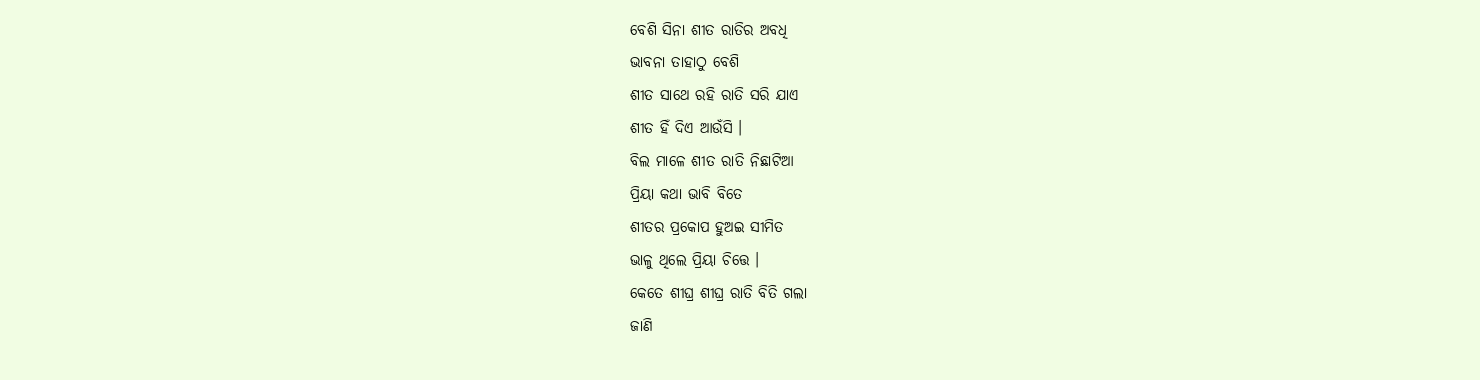ବେଶି ସିନା ଶୀତ ରାତିର ଅବଧି
ଭାବନା ତାହାଠୁ ବେଶି
ଶୀତ ସାଥେ ରହି ରାତି ସରି ଯାଏ
ଶୀତ ହିଁ ଦିଏ ଆଉଁସି ।
ବିଲ ମାଳେ ଶୀତ ରାତି ନିଛାଟିଆ
ପ୍ରିୟା କଥା ଭାବି ବିତେ
ଶୀତର ପ୍ରକୋପ ହୁଅଇ ସୀମିତ
ଭାଳୁ ଥିଲେ ପ୍ରିୟା ଚିତ୍ତେ ।
କେତେ ଶୀଘ୍ର ଶୀଘ୍ର ରାତି ବିତି ଗଲା
ଜାଣି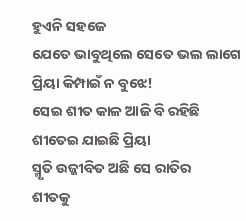ହୁଏନି ସହଜେ
ଯେତେ ଭାବୁଥିଲେ ସେତେ ଭଲ ଲାଗେ
ପ୍ରିୟା କିମ୍ପାଇଁ ନ ବୁଝେ!
ସେଇ ଶୀତ କାଳ ଆଜି ବି ରହିଛି
ଶୀତେଇ ଯାଇଛି ପ୍ରିୟା
ସ୍ମୃତି ଉଜ୍ଜୀବିତ ଅଛି ସେ ରାତିର
ଶୀତକୁ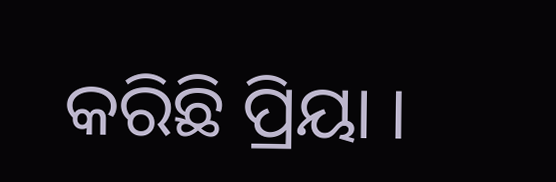କରିଛି ପ୍ରିୟା ।